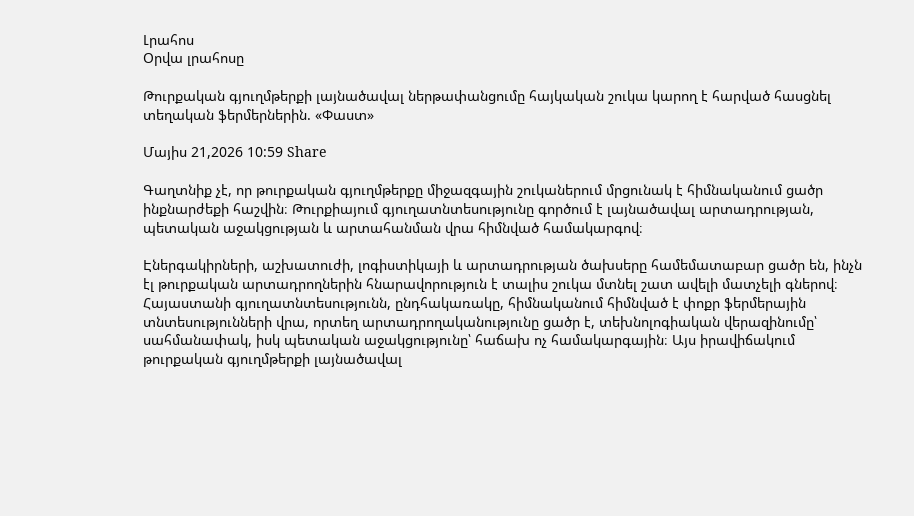Լրահոս
Օրվա լրահոսը

Թուրքական գյուղմթերքի լայնածավալ ներթափանցումը հայկական շուկա կարող է հարված հասցնել տեղական ֆերմերներին. «Փաստ»

Մայիս 21,2026 10:59 Share

Գաղտնիք չէ, որ թուրքական գյուղմթերքը միջազգային շուկաներում մրցունակ է հիմնականում ցածր ինքնարժեքի հաշվին։ Թուրքիայում գյուղատնտեսությունը գործում է լայնածավալ արտադրության, պետական աջակցության և արտահանման վրա հիմնված համակարգով։

Էներգակիրների, աշխատուժի, լոգիստիկայի և արտադրության ծախսերը համեմատաբար ցածր են, ինչն էլ թուրքական արտադրողներին հնարավորություն է տալիս շուկա մտնել շատ ավելի մատչելի գներով։ Հայաստանի գյուղատնտեսությունն, ընդհակառակը, հիմնականում հիմնված է փոքր ֆերմերային տնտեսությունների վրա, որտեղ արտադրողականությունը ցածր է, տեխնոլոգիական վերազինումը՝ սահմանափակ, իսկ պետական աջակցությունը՝ հաճախ ոչ համակարգային։ Այս իրավիճակում թուրքական գյուղմթերքի լայնածավալ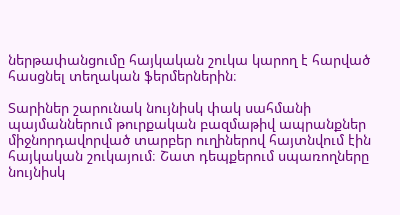ներթափանցումը հայկական շուկա կարող է հարված հասցնել տեղական ֆերմերներին։

Տարիներ շարունակ նույնիսկ փակ սահմանի պայմաններում թուրքական բազմաթիվ ապրանքներ միջնորդավորված տարբեր ուղիներով հայտնվում էին հայկական շուկայում։ Շատ դեպքերում սպառողները նույնիսկ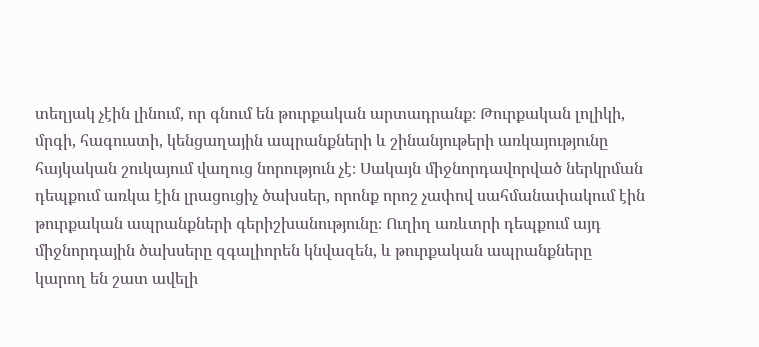տեղյակ չէին լինում, որ գնում են թուրքական արտադրանք։ Թուրքական լոլիկի, մրգի, հագուստի, կենցաղային ապրանքների և շինանյութերի առկայությունը հայկական շուկայում վաղուց նորություն չէ։ Սակայն միջնորդավորված ներկրման դեպքում առկա էին լրացուցիչ ծախսեր, որոնք որոշ չափով սահմանափակում էին թուրքական ապրանքների գերիշխանությունը։ Ուղիղ առևտրի դեպքում այդ միջնորդային ծախսերը զգալիորեն կնվազեն, և թուրքական ապրանքները կարող են շատ ավելի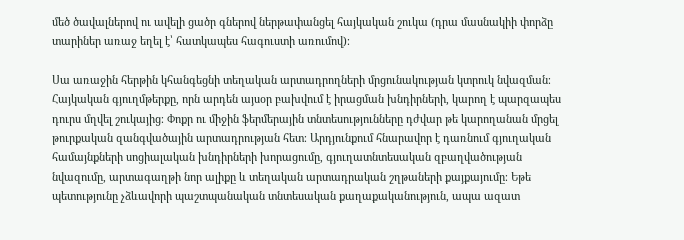մեծ ծավալներով ու ավելի ցածր գներով ներթափանցել հայկական շուկա (դրա մասնակիի փորձը տարիներ առաջ եղել է՝ հատկապես հագուստի առումով)։

Սա առաջին հերթին կհանգեցնի տեղական արտադրողների մրցունակության կտրուկ նվազման։ Հայկական գյուղմթերքը, որն արդեն այսօր բախվում է իրացման խնդիրների, կարող է պարզապես դուրս մղվել շուկայից։ Փոքր ու միջին ֆերմերային տնտեսությունները դժվար թե կարողանան մրցել թուրքական զանգվածային արտադրության հետ։ Արդյունքում հնարավոր է դառնում գյուղական համայնքների սոցիալական խնդիրների խորացումը, գյուղատնտեսական զբաղվածության նվազումը, արտագաղթի նոր ալիքը և տեղական արտադրական շղթաների քայքայումը։ Եթե պետությունը չձևավորի պաշտպանական տնտեսական քաղաքականություն, ապա ազատ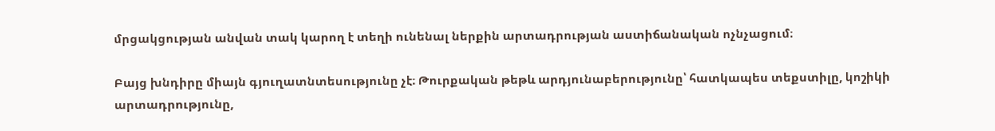մրցակցության անվան տակ կարող է տեղի ունենալ ներքին արտադրության աստիճանական ոչնչացում։

Բայց խնդիրը միայն գյուղատնտեսությունը չէ։ Թուրքական թեթև արդյունաբերությունը՝ հատկապես տեքստիլը, կոշիկի արտադրությունը,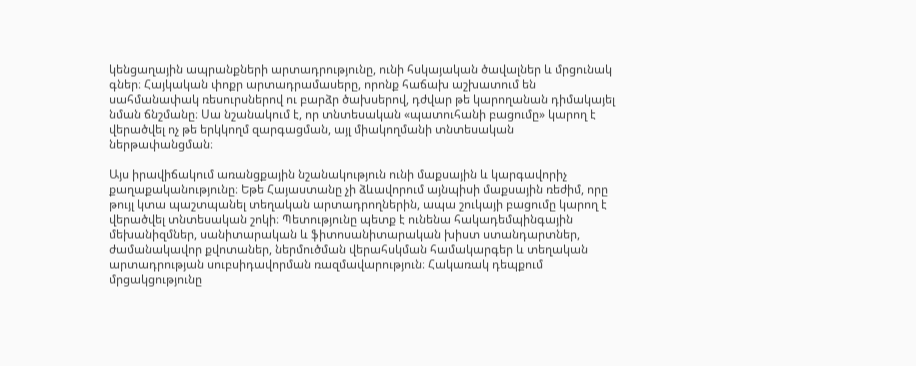կենցաղային ապրանքների արտադրությունը, ունի հսկայական ծավալներ և մրցունակ գներ։ Հայկական փոքր արտադրամասերը, որոնք հաճախ աշխատում են սահմանափակ ռեսուրսներով ու բարձր ծախսերով, դժվար թե կարողանան դիմակայել նման ճնշմանը։ Սա նշանակում է, որ տնտեսական «պատուհանի բացումը» կարող է վերածվել ոչ թե երկկողմ զարգացման, այլ միակողմանի տնտեսական ներթափանցման։

Այս իրավիճակում առանցքային նշանակություն ունի մաքսային և կարգավորիչ քաղաքականությունը։ Եթե Հայաստանը չի ձևավորում այնպիսի մաքսային ռեժիմ, որը թույլ կտա պաշտպանել տեղական արտադրողներին, ապա շուկայի բացումը կարող է վերածվել տնտեսական շոկի։ Պետությունը պետք է ունենա հակադեմպինգային մեխանիզմներ, սանիտարական և ֆիտոսանիտարական խիստ ստանդարտներ, ժամանակավոր քվոտաներ, ներմուծման վերահսկման համակարգեր և տեղական արտադրության սուբսիդավորման ռազմավարություն։ Հակառակ դեպքում մրցակցությունը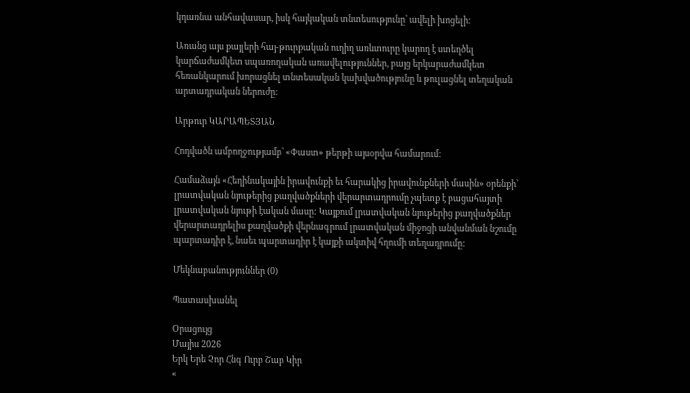կդառնա անհավասար, իսկ հայկական տնտեսությունը՝ ավելի խոցելի։

Առանց այս քայլերի հայ-թուրքական ուղիղ առևտուրը կարող է ստեղծել կարճաժամկետ սպառողական առավելություններ, բայց երկարաժամկետ հեռանկարում խորացնել տնտեսական կախվածությունը և թուլացնել տեղական արտադրական ներուժը։

Արթուր ԿԱՐԱՊԵՏՅԱՆ

Հոդվածն ամբողջությամբ՝ «Փաստ» թերթի այսօրվա համարում։

Համաձայն «Հեղինակային իրավունքի եւ հարակից իրավունքների մասին» օրենքի՝ լրատվական նյութերից քաղվածքների վերարտադրումը չպետք է բացահայտի լրատվական նյութի էական մասը: Կայքում լրատվական նյութերից քաղվածքներ վերարտադրելիս քաղվածքի վերնագրում լրատվական միջոցի անվանման նշումը պարտադիր է, նաեւ պարտադիր է կայքի ակտիվ հղումի տեղադրումը:

Մեկնաբանություններ (0)

Պատասխանել

Օրացույց
Մայիս 2026
Երկ Երե Չոր Հնգ Ուրբ Շաբ Կիր
«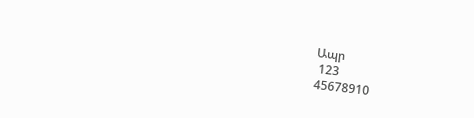Ապր
 123
45678910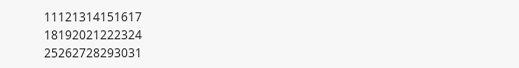11121314151617
18192021222324
25262728293031